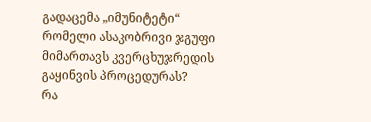გადაცემა „იმუნიტეტი“
რომელი ასაკობრივი ჯგუფი მიმართავს კვერცხუჯრედის გაყინვის პროცედურას?
რა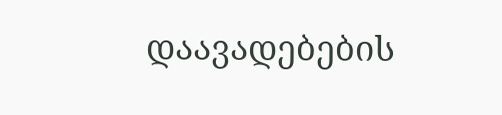დაავადებების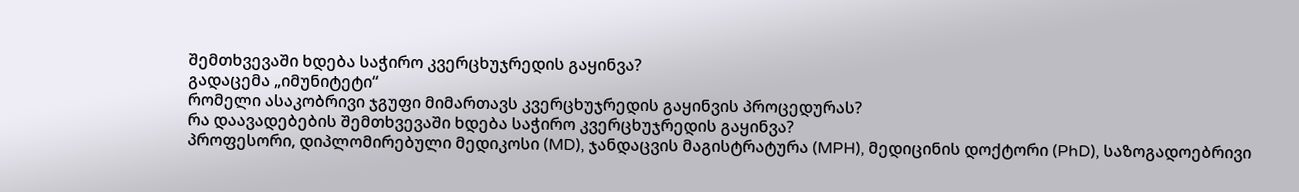შემთხვევაში ხდება საჭირო კვერცხუჯრედის გაყინვა?
გადაცემა „იმუნიტეტი“
რომელი ასაკობრივი ჯგუფი მიმართავს კვერცხუჯრედის გაყინვის პროცედურას?
რა დაავადებების შემთხვევაში ხდება საჭირო კვერცხუჯრედის გაყინვა?
პროფესორი, დიპლომირებული მედიკოსი (MD), ჯანდაცვის მაგისტრატურა (MPH), მედიცინის დოქტორი (PhD), საზოგადოებრივი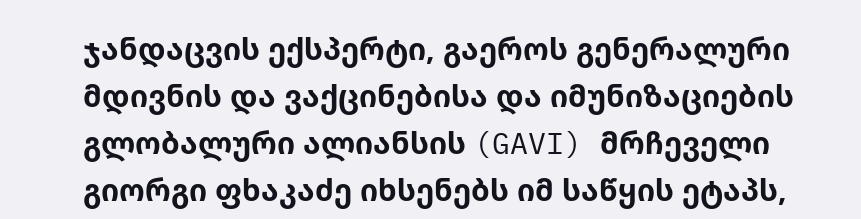ჯანდაცვის ექსპერტი, გაეროს გენერალური მდივნის და ვაქცინებისა და იმუნიზაციების გლობალური ალიანსის (GAVI) მრჩეველი გიორგი ფხაკაძე იხსენებს იმ საწყის ეტაპს,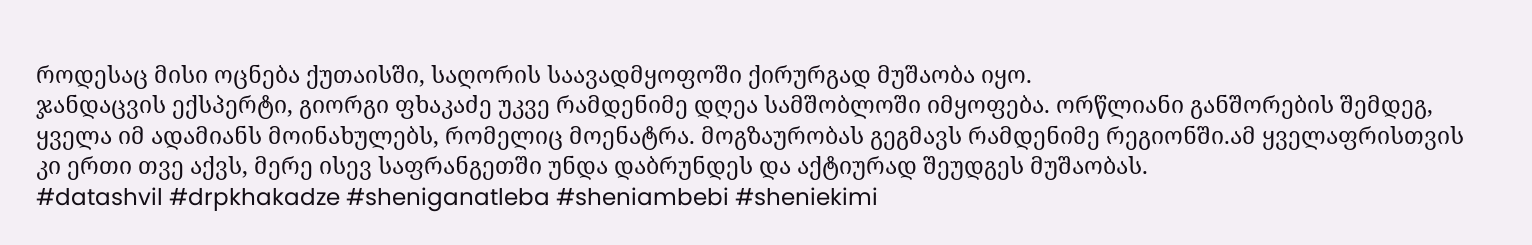როდესაც მისი ოცნება ქუთაისში, საღორის საავადმყოფოში ქირურგად მუშაობა იყო.
ჯანდაცვის ექსპერტი, გიორგი ფხაკაძე უკვე რამდენიმე დღეა სამშობლოში იმყოფება. ორწლიანი განშორების შემდეგ, ყველა იმ ადამიანს მოინახულებს, რომელიც მოენატრა. მოგზაურობას გეგმავს რამდენიმე რეგიონში.ამ ყველაფრისთვის კი ერთი თვე აქვს, მერე ისევ საფრანგეთში უნდა დაბრუნდეს და აქტიურად შეუდგეს მუშაობას.
#datashvil #drpkhakadze #sheniganatleba #sheniambebi #sheniekimi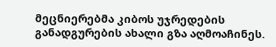მეცნიერებმა კიბოს უჯრედების განადგურების ახალი გზა აღმოაჩინეს.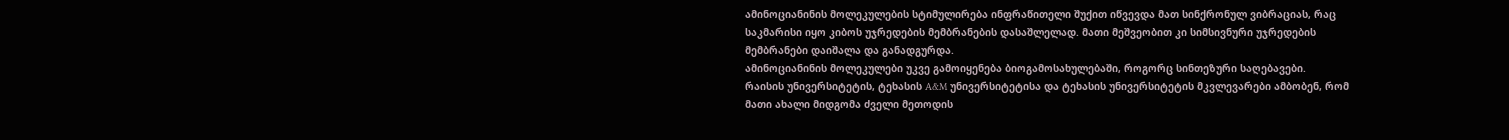ამინოციანინის მოლეკულების სტიმულირება ინფრაწითელი შუქით იწვევდა მათ სინქრონულ ვიბრაციას, რაც საკმარისი იყო კიბოს უჯრედების მემბრანების დასაშლელად. მათი მეშვეობით კი სიმსივნური უჯრედების მემბრანები დაიშალა და განადგურდა.
ამინოციანინის მოლეკულები უკვე გამოიყენება ბიოგამოსახულებაში, როგორც სინთეზური საღებავები.
რაისის უნივერსიტეტის, ტეხასის A&M უნივერსიტეტისა და ტეხასის უნივერსიტეტის მკვლევარები ამბობენ, რომ მათი ახალი მიდგომა ძველი მეთოდის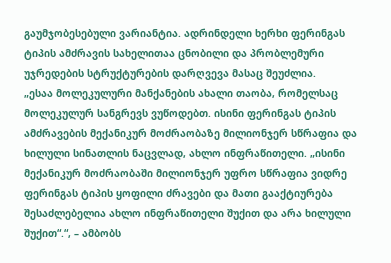გაუმჯობესებული ვარიანტია. ადრინდელი ხერხი ფერინგას ტიპის ამძრავის სახელითაა ცნობილი და პრობლემური უჯრედების სტრუქტურების დარღვევა მასაც შეუძლია.
„ესაა მოლეკულური მანქანების ახალი თაობა, რომელსაც მოლეკულურ სანგრევს ვუწოდებთ. ისინი ფერინგას ტიპის ამძრავების მექანიკურ მოძრაობაზე მილიონჯერ სწრაფია და ხილული სინათლის ნაცვლად, ახლო ინფრაწითელი. „ისინი მექანიკურ მოძრაობაში მილიონჯერ უფრო სწრაფია ვიდრე ფერინგას ტიპის ყოფილი ძრავები და მათი გააქტიურება შესაძლებელია ახლო ინფრაწითელი შუქით და არა ხილული შუქით“.“, – ამბობს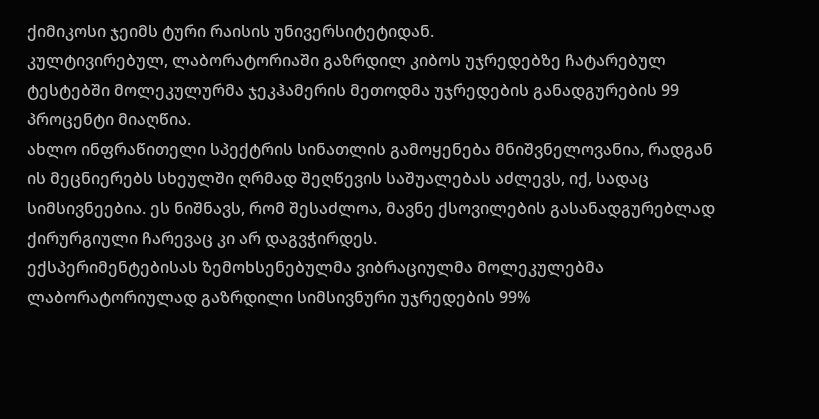ქიმიკოსი ჯეიმს ტური რაისის უნივერსიტეტიდან.
კულტივირებულ, ლაბორატორიაში გაზრდილ კიბოს უჯრედებზე ჩატარებულ ტესტებში მოლეკულურმა ჯეკჰამერის მეთოდმა უჯრედების განადგურების 99 პროცენტი მიაღწია.
ახლო ინფრაწითელი სპექტრის სინათლის გამოყენება მნიშვნელოვანია, რადგან ის მეცნიერებს სხეულში ღრმად შეღწევის საშუალებას აძლევს, იქ, სადაც სიმსივნეებია. ეს ნიშნავს, რომ შესაძლოა, მავნე ქსოვილების გასანადგურებლად ქირურგიული ჩარევაც კი არ დაგვჭირდეს.
ექსპერიმენტებისას ზემოხსენებულმა ვიბრაციულმა მოლეკულებმა ლაბორატორიულად გაზრდილი სიმსივნური უჯრედების 99%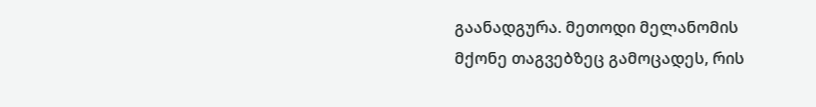გაანადგურა. მეთოდი მელანომის მქონე თაგვებზეც გამოცადეს, რის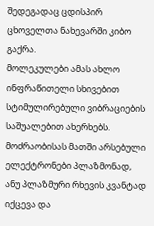შედეგადაც ცდისპირ ცხოველთა ნახევარში კიბო გაქრა.
მოლეკულები ამას ახლო ინფრაწითელი სხივებით სტიმულირებული ვიბრაციების საშუალებით ახერხებს. მოძრაობისას მათში არსებული ელექტრონები პლაზმონად, ანუ პლაზმური რხევის კვანტად იქცევა და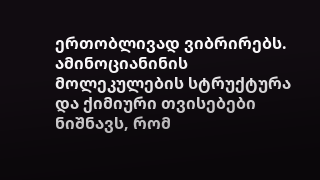ერთობლივად ვიბრირებს.
ამინოციანინის მოლეკულების სტრუქტურა და ქიმიური თვისებები ნიშნავს, რომ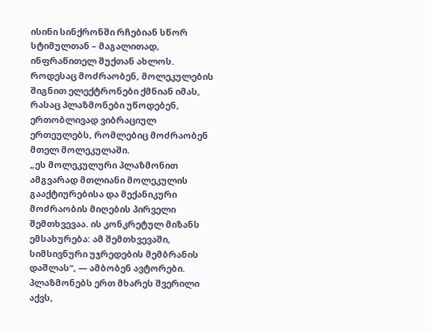ისინი სინქრონში რჩებიან სწორ სტიმულთან – მაგალითად, ინფრაწითელ შუქთან ახლოს. როდესაც მოძრაობენ, მოლეკულების შიგნით ელექტრონები ქმნიან იმას, რასაც პლაზმონები უწოდებენ, ერთობლივად ვიბრაციულ ერთეულებს, რომლებიც მოძრაობენ მთელ მოლეკულაში.
„ეს მოლეკულური პლაზმონით ამგვარად მთლიანი მოლეკულის გააქტიურებისა და მექანიკური მოძრაობის მიღების პირველი შემთხვევაა. ის კონკრეტულ მიზანს ემსახურება: ამ შემთხვევაში, სიმსივნური უჯრედების მემბრანის დაშლას”, — ამბობენ ავტორები.
პლაზმონებს ერთ მხარეს შვერილი აქვს,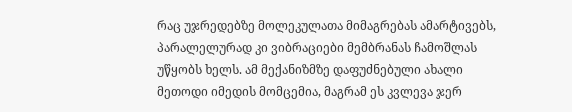რაც უჯრედებზე მოლეკულათა მიმაგრებას ამარტივებს, პარალელურად კი ვიბრაციები მემბრანას ჩამოშლას უწყობს ხელს. ამ მექანიზმზე დაფუძნებული ახალი მეთოდი იმედის მომცემია, მაგრამ ეს კვლევა ჯერ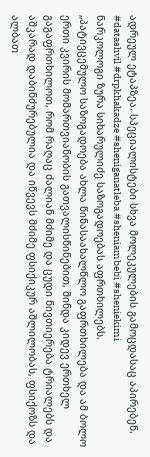ადრეულ ეტაპზეა. სპეციალისტები სხვა მოლეკულების გამოცდასაც აპირებენ.
#datashvil #drpkhakadze #sheniganatleba #sheniambebi #sheniekimi
ნარკოლოგი ზურა სიხარულიძე საზოგადოებას აფრთხილებს.
„პატივცემულო საზოგადოება ახლა წინასაახალწლო გაფრთხილება და ამ ბოლო ერთი კვირის მომართვიანობის გათვალისწინებით, მინდა კიდევ ერთხელ გაგაფრთხილოთ, რომ რაღაც ძალიან მძიმე და ცუდი ნივთიერება ტრიალებს და აშკარად დაბინძურებულია და იწვევს მძიმე ფსიქიკურ აშლილობას, ფსიქოზს და ალბათ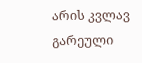არის კვლავ გარეული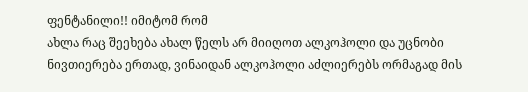ფენტანილი!! იმიტომ რომ
ახლა რაც შეეხება ახალ წელს არ მიიღოთ ალკოჰოლი და უცნობი ნივთიერება ერთად, ვინაიდან ალკოჰოლი აძლიერებს ორმაგად მის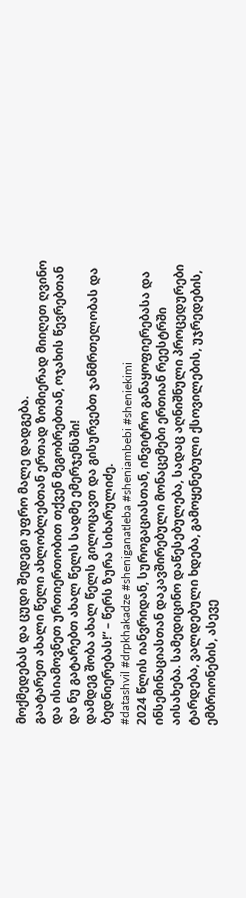მოქმედებას და ცუდი შედეგი უფრო მალე დადგება.
გაატარეთ ახალი წელი ახლობლებთან ერთად ზომიერად მიიღეთ ღვინო და ისიამოვნეთ ურთიერთობით თქვენ მეგობრებთან, ოჯახის წევრებთან და ნუ გატარებთ ახალ წელს სადმე ემერჯენსში!
დამდეგ შობა ახალ წელს გილოცავთ და გისურვებთ ჯანმრთელობას და ბედნიერებას!“ – წერს ზურა სიხარულიძე.
#datashvil #drpkhakadze #sheniganatleba #sheniambebi #sheniekimi
2024 წლის იანვრიდან, სუროგაციასთან, ინვიტრო განაყოფიერებასა და ინსემინაციასთან დაკავშირებული მონაცემები ერთიან რეესტრში აისახება. სამედიცინო დაწესებულება, სადაც აღნიშნული პროცედურები ტარდება, ვალდებული ხდება, გამოყენებული ქსოვილების, უჯრედების, ემბრიონების, ასევე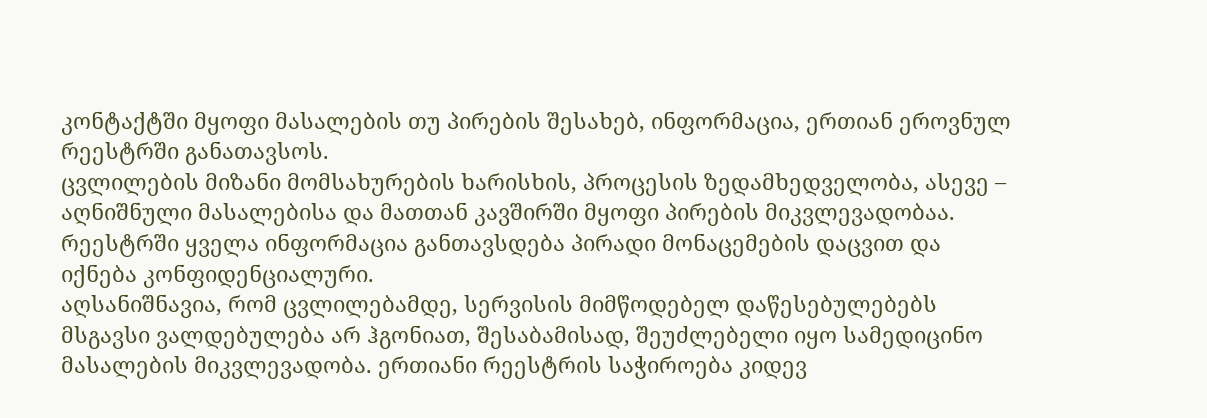კონტაქტში მყოფი მასალების თუ პირების შესახებ, ინფორმაცია, ერთიან ეროვნულ რეესტრში განათავსოს.
ცვლილების მიზანი მომსახურების ხარისხის, პროცესის ზედამხედველობა, ასევე – აღნიშნული მასალებისა და მათთან კავშირში მყოფი პირების მიკვლევადობაა. რეესტრში ყველა ინფორმაცია განთავსდება პირადი მონაცემების დაცვით და იქნება კონფიდენციალური.
აღსანიშნავია, რომ ცვლილებამდე, სერვისის მიმწოდებელ დაწესებულებებს მსგავსი ვალდებულება არ ჰგონიათ, შესაბამისად, შეუძლებელი იყო სამედიცინო მასალების მიკვლევადობა. ერთიანი რეესტრის საჭიროება კიდევ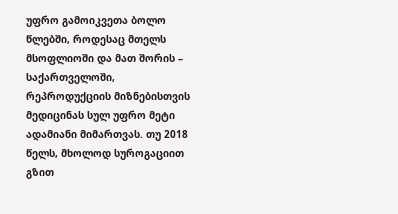უფრო გამოიკვეთა ბოლო წლებში, როდესაც მთელს მსოფლიოში და მათ შორის – საქართველოში, რეპროდუქციის მიზნებისთვის მედიცინას სულ უფრო მეტი ადამიანი მიმართვას. თუ 2018 წელს, მხოლოდ სუროგაციით გზით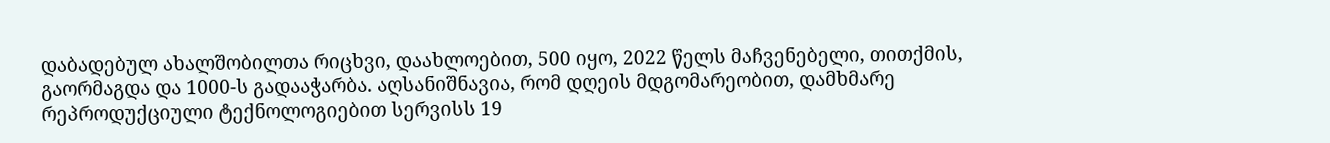დაბადებულ ახალშობილთა რიცხვი, დაახლოებით, 500 იყო, 2022 წელს მაჩვენებელი, თითქმის, გაორმაგდა და 1000-ს გადააჭარბა. აღსანიშნავია, რომ დღეის მდგომარეობით, დამხმარე რეპროდუქციული ტექნოლოგიებით სერვისს 19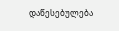დაწესებულება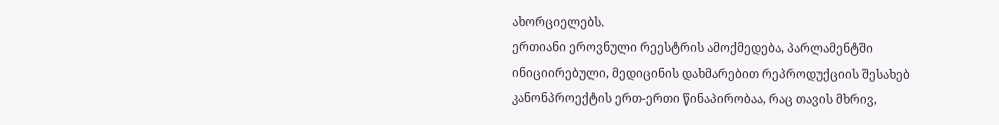ახორციელებს.
ერთიანი ეროვნული რეესტრის ამოქმედება, პარლამენტში ინიციირებული, მედიცინის დახმარებით რეპროდუქციის შესახებ კანონპროექტის ერთ-ერთი წინაპირობაა, რაც თავის მხრივ,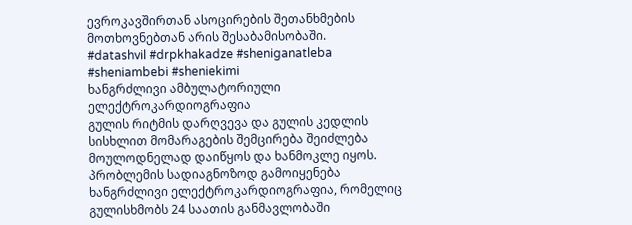ევროკავშირთან ასოცირების შეთანხმების მოთხოვნებთან არის შესაბამისობაში.
#datashvil #drpkhakadze #sheniganatleba #sheniambebi #sheniekimi
ხანგრძლივი ამბულატორიული ელექტროკარდიოგრაფია
გულის რიტმის დარღვევა და გულის კედლის სისხლით მომარაგების შემცირება შეიძლება მოულოდნელად დაიწყოს და ხანმოკლე იყოს. პრობლემის სადიაგნოზოდ გამოიყენება ხანგრძლივი ელექტროკარდიოგრაფია, რომელიც გულისხმობს 24 საათის განმავლობაში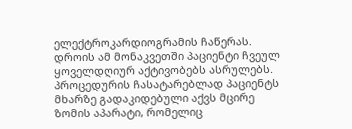ელექტროკარდიოგრამის ჩაწერას. დროის ამ მონაკვეთში პაციენტი ჩვეულ ყოველდღიურ აქტივობებს ასრულებს.
პროცედურის ჩასატარებლად პაციენტს მხარზე გადაკიდებული აქვს მცირე ზომის აპარატი, რომელიც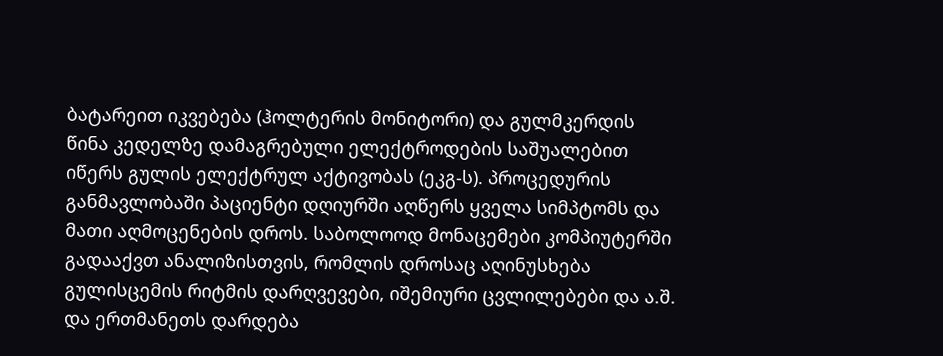ბატარეით იკვებება (ჰოლტერის მონიტორი) და გულმკერდის წინა კედელზე დამაგრებული ელექტროდების საშუალებით იწერს გულის ელექტრულ აქტივობას (ეკგ-ს). პროცედურის განმავლობაში პაციენტი დღიურში აღწერს ყველა სიმპტომს და მათი აღმოცენების დროს. საბოლოოდ მონაცემები კომპიუტერში გადააქვთ ანალიზისთვის, რომლის დროსაც აღინუსხება გულისცემის რიტმის დარღვევები, იშემიური ცვლილებები და ა.შ. და ერთმანეთს დარდება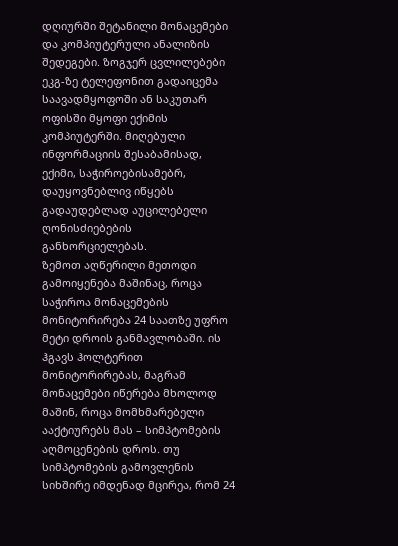დღიურში შეტანილი მონაცემები და კომპიუტერული ანალიზის შედეგები. ზოგჯერ ცვლილებები ეკგ-ზე ტელეფონით გადაიცემა საავადმყოფოში ან საკუთარ ოფისში მყოფი ექიმის კომპიუტერში. მიღებული ინფორმაციის შესაბამისად, ექიმი, საჭიროებისამებრ, დაუყოვნებლივ იწყებს გადაუდებლად აუცილებელი ღონისძიებების განხორციელებას.
ზემოთ აღწერილი მეთოდი გამოიყენება მაშინაც, როცა საჭიროა მონაცემების მონიტორირება 24 საათზე უფრო მეტი დროის განმავლობაში. ის ჰგავს ჰოლტერით მონიტორირებას, მაგრამ მონაცემები იწერება მხოლოდ მაშინ, როცა მომხმარებელი ააქტიურებს მას – სიმპტომების აღმოცენების დროს. თუ სიმპტომების გამოვლენის სიხშირე იმდენად მცირეა, რომ 24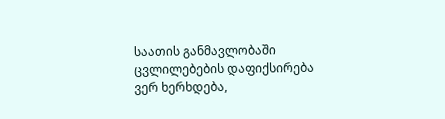საათის განმავლობაში ცვლილებების დაფიქსირება ვერ ხერხდება,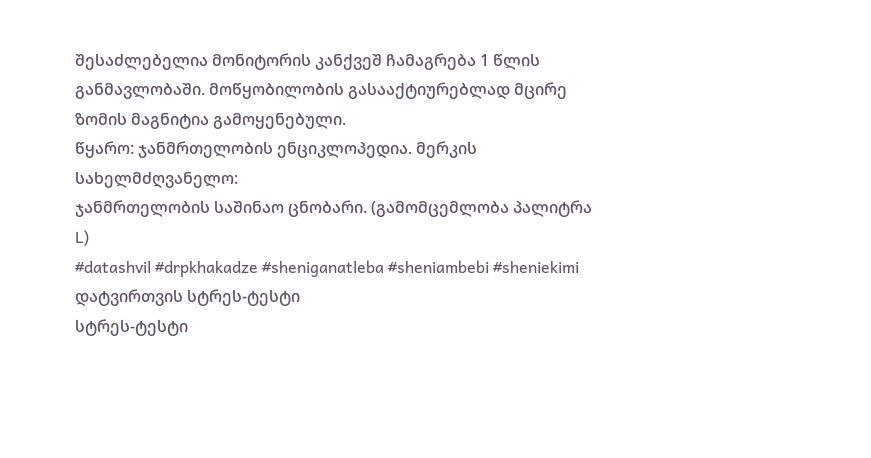შესაძლებელია მონიტორის კანქვეშ ჩამაგრება 1 წლის განმავლობაში. მოწყობილობის გასააქტიურებლად მცირე ზომის მაგნიტია გამოყენებული.
წყარო: ჯანმრთელობის ენციკლოპედია. მერკის სახელმძღვანელო:
ჯანმრთელობის საშინაო ცნობარი. (გამომცემლობა პალიტრა L)
#datashvil #drpkhakadze #sheniganatleba #sheniambebi #sheniekimi
დატვირთვის სტრეს-ტესტი
სტრეს-ტესტი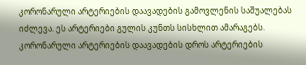კორონარული არტერიების დაავადების გამოვლენის საშუალებას იძლევა. ეს არტერიები გულის კუნთს სისხლით ამარაგებს. კორონარული არტერიების დაავადების დროს არტერიების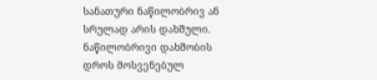სანათური ნაწილობრივ ან სრულად არის დახშული. ნაწილობრივი დახშობის დროს მოსვენებულ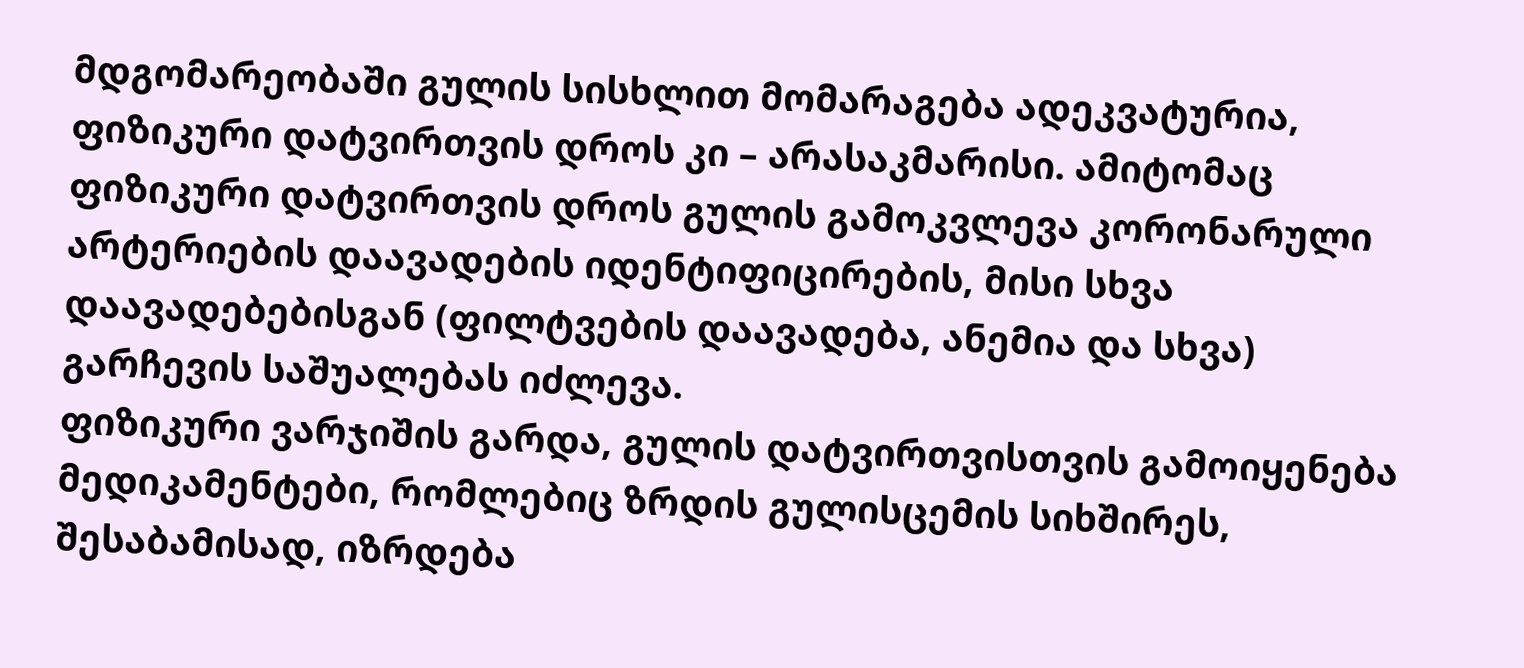მდგომარეობაში გულის სისხლით მომარაგება ადეკვატურია, ფიზიკური დატვირთვის დროს კი – არასაკმარისი. ამიტომაც ფიზიკური დატვირთვის დროს გულის გამოკვლევა კორონარული არტერიების დაავადების იდენტიფიცირების, მისი სხვა დაავადებებისგან (ფილტვების დაავადება, ანემია და სხვა) გარჩევის საშუალებას იძლევა.
ფიზიკური ვარჯიშის გარდა, გულის დატვირთვისთვის გამოიყენება მედიკამენტები, რომლებიც ზრდის გულისცემის სიხშირეს, შესაბამისად, იზრდება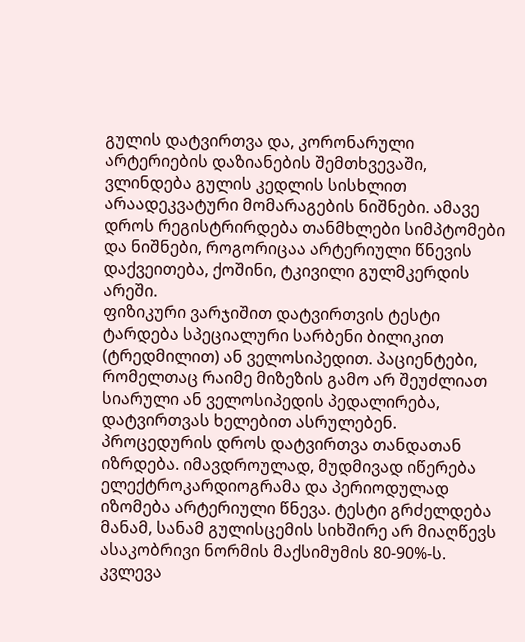გულის დატვირთვა და, კორონარული არტერიების დაზიანების შემთხვევაში, ვლინდება გულის კედლის სისხლით არაადეკვატური მომარაგების ნიშნები. ამავე დროს რეგისტრირდება თანმხლები სიმპტომები და ნიშნები, როგორიცაა არტერიული წნევის დაქვეითება, ქოშინი, ტკივილი გულმკერდის არეში.
ფიზიკური ვარჯიშით დატვირთვის ტესტი ტარდება სპეციალური სარბენი ბილიკით (ტრედმილით) ან ველოსიპედით. პაციენტები, რომელთაც რაიმე მიზეზის გამო არ შეუძლიათ სიარული ან ველოსიპედის პედალირება, დატვირთვას ხელებით ასრულებენ. პროცედურის დროს დატვირთვა თანდათან იზრდება. იმავდროულად, მუდმივად იწერება ელექტროკარდიოგრამა და პერიოდულად იზომება არტერიული წნევა. ტესტი გრძელდება მანამ, სანამ გულისცემის სიხშირე არ მიაღწევს ასაკობრივი ნორმის მაქსიმუმის 80-90%-ს. კვლევა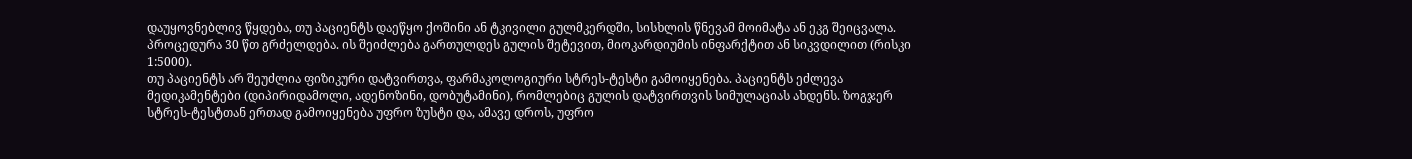დაუყოვნებლივ წყდება, თუ პაციენტს დაეწყო ქოშინი ან ტკივილი გულმკერდში, სისხლის წნევამ მოიმატა ან ეკგ შეიცვალა. პროცედურა 30 წთ გრძელდება. ის შეიძლება გართულდეს გულის შეტევით, მიოკარდიუმის ინფარქტით ან სიკვდილით (რისკი 1:5000).
თუ პაციენტს არ შეუძლია ფიზიკური დატვირთვა, ფარმაკოლოგიური სტრეს-ტესტი გამოიყენება. პაციენტს ეძლევა მედიკამენტები (დიპირიდამოლი, ადენოზინი, დობუტამინი), რომლებიც გულის დატვირთვის სიმულაციას ახდენს. ზოგჯერ სტრეს-ტესტთან ერთად გამოიყენება უფრო ზუსტი და, ამავე დროს, უფრო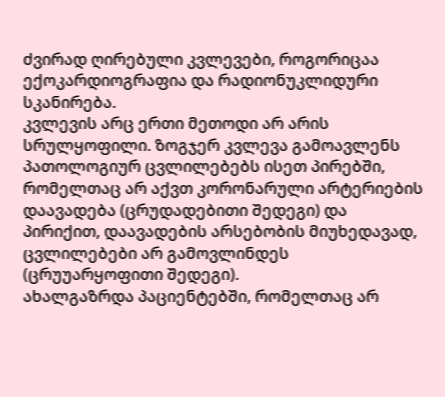ძვირად ღირებული კვლევები, როგორიცაა ექოკარდიოგრაფია და რადიონუკლიდური სკანირება.
კვლევის არც ერთი მეთოდი არ არის სრულყოფილი. ზოგჯერ კვლევა გამოავლენს პათოლოგიურ ცვლილებებს ისეთ პირებში, რომელთაც არ აქვთ კორონარული არტერიების დაავადება (ცრუდადებითი შედეგი) და პირიქით, დაავადების არსებობის მიუხედავად, ცვლილებები არ გამოვლინდეს (ცრუუარყოფითი შედეგი).
ახალგაზრდა პაციენტებში, რომელთაც არ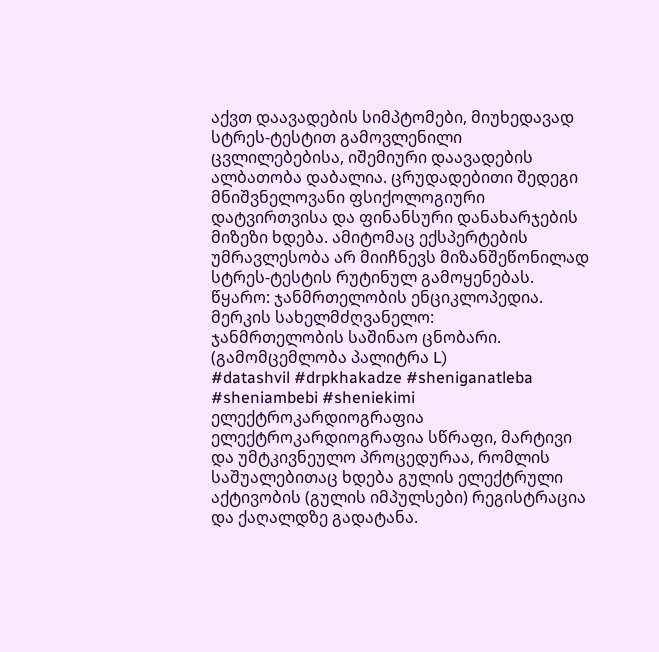აქვთ დაავადების სიმპტომები, მიუხედავად სტრეს-ტესტით გამოვლენილი ცვლილებებისა, იშემიური დაავადების ალბათობა დაბალია. ცრუდადებითი შედეგი მნიშვნელოვანი ფსიქოლოგიური დატვირთვისა და ფინანსური დანახარჯების მიზეზი ხდება. ამიტომაც ექსპერტების უმრავლესობა არ მიიჩნევს მიზანშეწონილად სტრეს-ტესტის რუტინულ გამოყენებას.
წყარო: ჯანმრთელობის ენციკლოპედია. მერკის სახელმძღვანელო:
ჯანმრთელობის საშინაო ცნობარი. (გამომცემლობა პალიტრა L)
#datashvil #drpkhakadze #sheniganatleba #sheniambebi #sheniekimi
ელექტროკარდიოგრაფია
ელექტროკარდიოგრაფია სწრაფი, მარტივი და უმტკივნეულო პროცედურაა, რომლის საშუალებითაც ხდება გულის ელექტრული აქტივობის (გულის იმპულსები) რეგისტრაცია და ქაღალდზე გადატანა.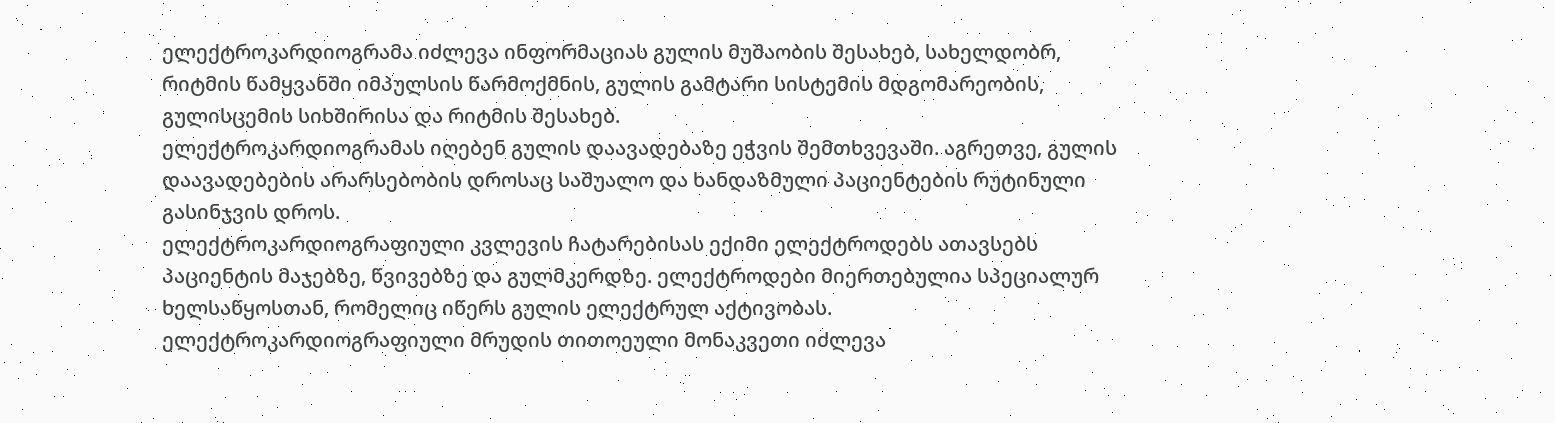ელექტროკარდიოგრამა იძლევა ინფორმაციას გულის მუშაობის შესახებ, სახელდობრ, რიტმის წამყვანში იმპულსის წარმოქმნის, გულის გამტარი სისტემის მდგომარეობის, გულისცემის სიხშირისა და რიტმის შესახებ.
ელექტროკარდიოგრამას იღებენ გულის დაავადებაზე ეჭვის შემთხვევაში. აგრეთვე, გულის დაავადებების არარსებობის დროსაც საშუალო და ხანდაზმული პაციენტების რუტინული გასინჯვის დროს.
ელექტროკარდიოგრაფიული კვლევის ჩატარებისას ექიმი ელექტროდებს ათავსებს პაციენტის მაჯებზე, წვივებზე და გულმკერდზე. ელექტროდები მიერთებულია სპეციალურ ხელსაწყოსთან, რომელიც იწერს გულის ელექტრულ აქტივობას. ელექტროკარდიოგრაფიული მრუდის თითოეული მონაკვეთი იძლევა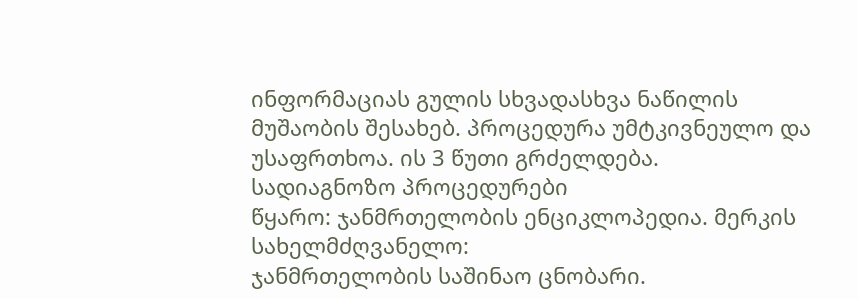ინფორმაციას გულის სხვადასხვა ნაწილის მუშაობის შესახებ. პროცედურა უმტკივნეულო და უსაფრთხოა. ის 3 წუთი გრძელდება.
სადიაგნოზო პროცედურები
წყარო: ჯანმრთელობის ენციკლოპედია. მერკის სახელმძღვანელო:
ჯანმრთელობის საშინაო ცნობარი.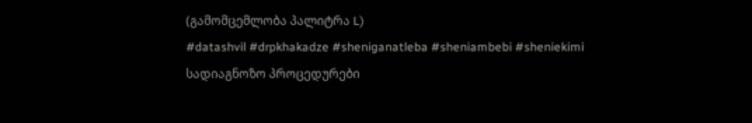(გამომცემლობა პალიტრა L)
#datashvil #drpkhakadze #sheniganatleba #sheniambebi #sheniekimi
სადიაგნოზო პროცედურები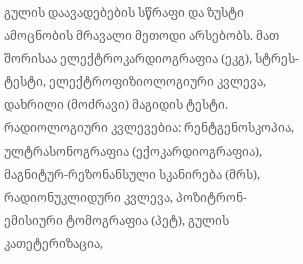გულის დაავადებების სწრაფი და ზუსტი ამოცნობის მრავალი მეთოდი არსებობს. მათ შორისაა ელექტროკარდიოგრაფია (ეკგ), სტრეს-ტესტი, ელექტროფიზიოლოგიური კვლევა, დახრილი (მოძრავი) მაგიდის ტესტი. რადიოლოგიური კვლევებია: რენტგენოსკოპია, ულტრასონოგრაფია (ექოკარდიოგრაფია), მაგნიტურ-რეზონანსული სკანირება (მრს), რადიონუკლიდური კვლევა, პოზიტრონ-ემისიური ტომოგრაფია (პეტ), გულის კათეტერიზაცია,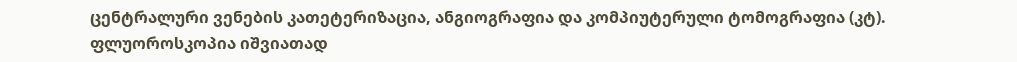ცენტრალური ვენების კათეტერიზაცია, ანგიოგრაფია და კომპიუტერული ტომოგრაფია (კტ).
ფლუოროსკოპია იშვიათად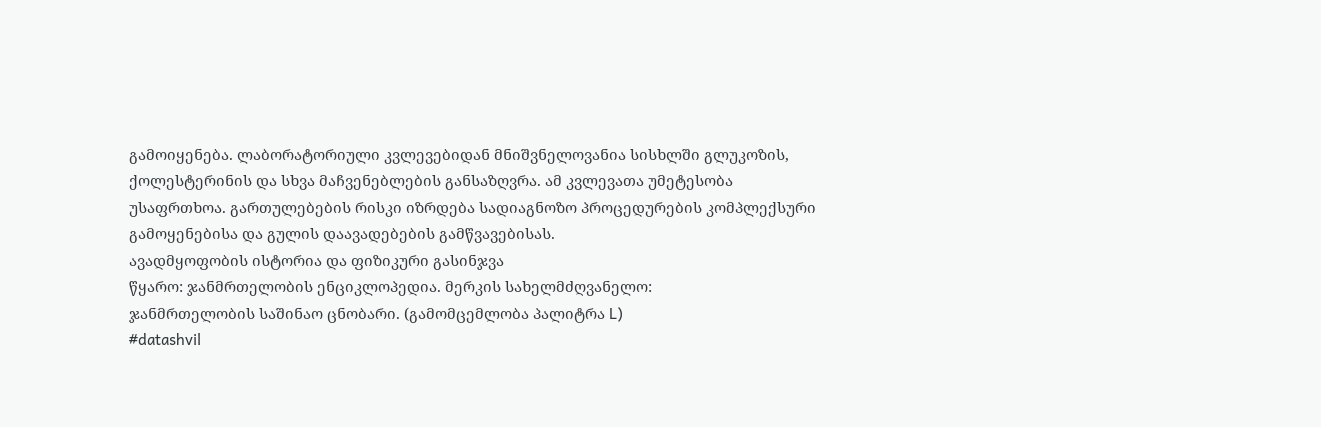გამოიყენება. ლაბორატორიული კვლევებიდან მნიშვნელოვანია სისხლში გლუკოზის, ქოლესტერინის და სხვა მაჩვენებლების განსაზღვრა. ამ კვლევათა უმეტესობა უსაფრთხოა. გართულებების რისკი იზრდება სადიაგნოზო პროცედურების კომპლექსური გამოყენებისა და გულის დაავადებების გამწვავებისას.
ავადმყოფობის ისტორია და ფიზიკური გასინჯვა
წყარო: ჯანმრთელობის ენციკლოპედია. მერკის სახელმძღვანელო:
ჯანმრთელობის საშინაო ცნობარი. (გამომცემლობა პალიტრა L)
#datashvil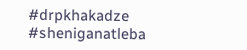#drpkhakadze #sheniganatleba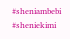#sheniambebi #sheniekimi